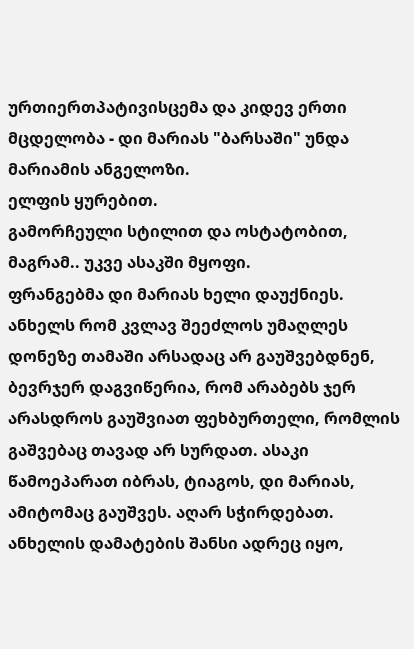ურთიერთპატივისცემა და კიდევ ერთი მცდელობა - დი მარიას "ბარსაში" უნდა
მარიამის ანგელოზი.
ელფის ყურებით.
გამორჩეული სტილით და ოსტატობით, მაგრამ.. უკვე ასაკში მყოფი.
ფრანგებმა დი მარიას ხელი დაუქნიეს. ანხელს რომ კვლავ შეეძლოს უმაღლეს დონეზე თამაში არსადაც არ გაუშვებდნენ, ბევრჯერ დაგვიწერია, რომ არაბებს ჯერ არასდროს გაუშვიათ ფეხბურთელი, რომლის გაშვებაც თავად არ სურდათ. ასაკი წამოეპარათ იბრას, ტიაგოს, დი მარიას, ამიტომაც გაუშვეს. აღარ სჭირდებათ.
ანხელის დამატების შანსი ადრეც იყო,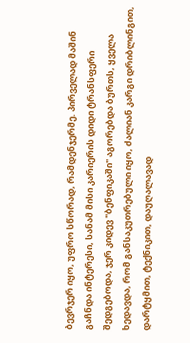ბევრჯერ იყო, უფრო სწორად, რამდენჯერმე. პირველად მაშინ გაჩნდა ინტერესი, სანამ მისი კარიერის დიდი ტრანსფერი შედგებოდა, ჯერ კიდევ "ბენფიკაში" აგორებდა ბურთს, ყველა ხედავდა, რომ განსაკუთრებული იყო, ძალიან კარგი დრიბლინგით, დარტყმით, ტექნიკით, დაუღალავად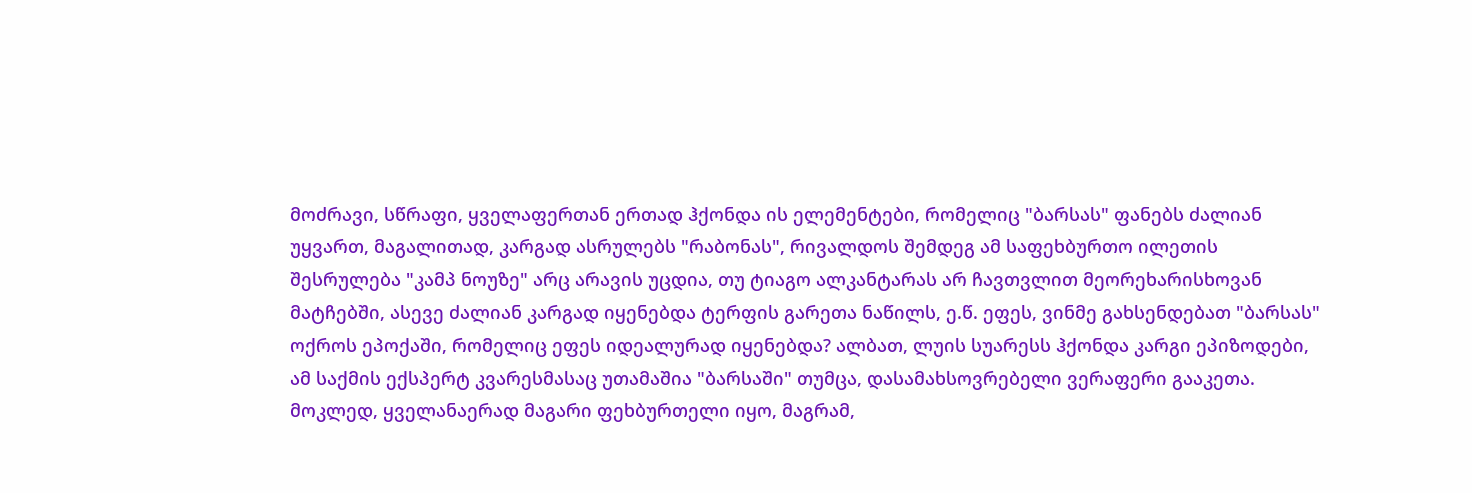მოძრავი, სწრაფი, ყველაფერთან ერთად ჰქონდა ის ელემენტები, რომელიც "ბარსას" ფანებს ძალიან უყვართ, მაგალითად, კარგად ასრულებს "რაბონას", რივალდოს შემდეგ ამ საფეხბურთო ილეთის შესრულება "კამპ ნოუზე" არც არავის უცდია, თუ ტიაგო ალკანტარას არ ჩავთვლით მეორეხარისხოვან მატჩებში, ასევე ძალიან კარგად იყენებდა ტერფის გარეთა ნაწილს, ე.წ. ეფეს, ვინმე გახსენდებათ "ბარსას" ოქროს ეპოქაში, რომელიც ეფეს იდეალურად იყენებდა? ალბათ, ლუის სუარესს ჰქონდა კარგი ეპიზოდები, ამ საქმის ექსპერტ კვარესმასაც უთამაშია "ბარსაში" თუმცა, დასამახსოვრებელი ვერაფერი გააკეთა.
მოკლედ, ყველანაერად მაგარი ფეხბურთელი იყო, მაგრამ,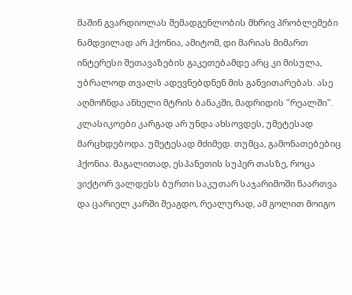მაშინ გვარდიოლას შემადგენლობის მხრივ პრობლემები ნამდვილად არ ჰქონია, ამიტომ, დი მარიას მიმართ ინტერესი შეთავაზების გაკეთებამდე არც კი მისულა, უბრალოდ თვალს ადევნებდნენ მის განვითარებას. ასე აღმოჩნდა ანხელი მტრის ბანაკში, მადრიდის "რეალში".
კლასიკოები კარგად არ უნდა ახსოვდეს, უმეტესად მარცხდებოდა. უმეტესად მძიმედ. თუმცა, გამონათებებიც ჰქონია. მაგალითად, ესპანეთის სუპერ თასზე, როცა ვიქტორ ვალდესს ბურთი საკუთარ საჯარიმოში წაართვა და ცარიელ კარში შეაგდო, რეალურად, ამ გოლით მოიგო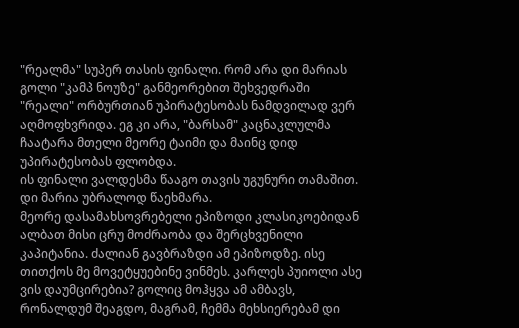"რეალმა" სუპერ თასის ფინალი. რომ არა დი მარიას გოლი "კამპ ნოუზე" განმეორებით შეხვედრაში "რეალი" ორბურთიან უპირატესობას ნამდვილად ვერ აღმოფხვრიდა. ეგ კი არა, "ბარსამ" კაცნაკლულმა ჩაატარა მთელი მეორე ტაიმი და მაინც დიდ უპირატესობას ფლობდა.
ის ფინალი ვალდესმა წააგო თავის უგუნური თამაშით. დი მარია უბრალოდ წაეხმარა.
მეორე დასამახსოვრებელი ეპიზოდი კლასიკოებიდან ალბათ მისი ცრუ მოძრაობა და შერცხვენილი კაპიტანია. ძალიან გავბრაზდი ამ ეპიზოდზე. ისე თითქოს მე მოვეტყუებინე ვინმეს. კარლეს პუიოლი ასე ვის დაუმცირებია? გოლიც მოჰყვა ამ ამბავს, რონალდუმ შეაგდო, მაგრამ, ჩემმა მეხსიერებამ დი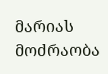მარიას მოძრაობა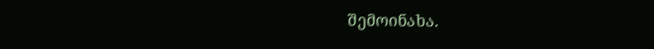შემოინახა.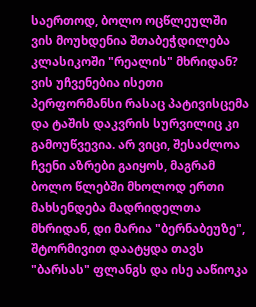საერთოდ, ბოლო ოცწლეულში ვის მოუხდენია შთაბეჭდილება კლასიკოში "რეალის" მხრიდან? ვის უჩვენებია ისეთი პერფორმანსი რასაც პატივისცემა და ტაშის დაკვრის სურვილიც კი გამოუწვევია. არ ვიცი, შესაძლოა ჩვენი აზრები გაიყოს, მაგრამ ბოლო წლებში მხოლოდ ერთი მახსენდება მადრიდელთა მხრიდან, დი მარია "ბერნაბეუზე", შტორმივით დაატყდა თავს "ბარსას" ფლანგს და ისე ააწიოკა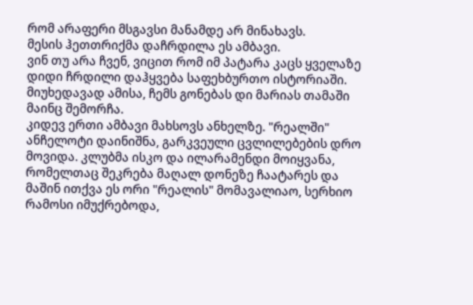რომ არაფერი მსგავსი მანამდე არ მინახავს.
მესის ჰეთთრიქმა დაჩრდილა ეს ამბავი.
ვინ თუ არა ჩვენ, ვიცით რომ იმ პატარა კაცს ყველაზე დიდი ჩრდილი დაჰყვება საფეხბურთო ისტორიაში.
მიუხედავად ამისა, ჩემს გონებას დი მარიას თამაში მაინც შემორჩა.
კიდევ ერთი ამბავი მახსოვს ანხელზე. "რეალში" ანჩელოტი დაინიშნა, გარკვეული ცვლილებების დრო მოვიდა. კლუბმა ისკო და ილარამენდი მოიყვანა, რომელთაც შეკრება მაღალ დონეზე ჩაატარეს და მაშინ ითქვა ეს ორი "რეალის" მომავალიაო, სერხიო რამოსი იმუქრებოდა,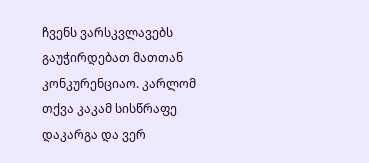ჩვენს ვარსკვლავებს გაუჭირდებათ მათთან კონკურენციაო. კარლომ თქვა კაკამ სისწრაფე დაკარგა და ვერ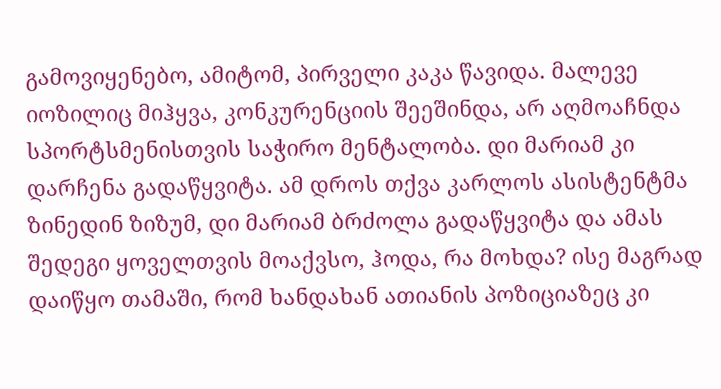გამოვიყენებო, ამიტომ, პირველი კაკა წავიდა. მალევე იოზილიც მიჰყვა, კონკურენციის შეეშინდა, არ აღმოაჩნდა სპორტსმენისთვის საჭირო მენტალობა. დი მარიამ კი დარჩენა გადაწყვიტა. ამ დროს თქვა კარლოს ასისტენტმა ზინედინ ზიზუმ, დი მარიამ ბრძოლა გადაწყვიტა და ამას შედეგი ყოველთვის მოაქვსო, ჰოდა, რა მოხდა? ისე მაგრად დაიწყო თამაში, რომ ხანდახან ათიანის პოზიციაზეც კი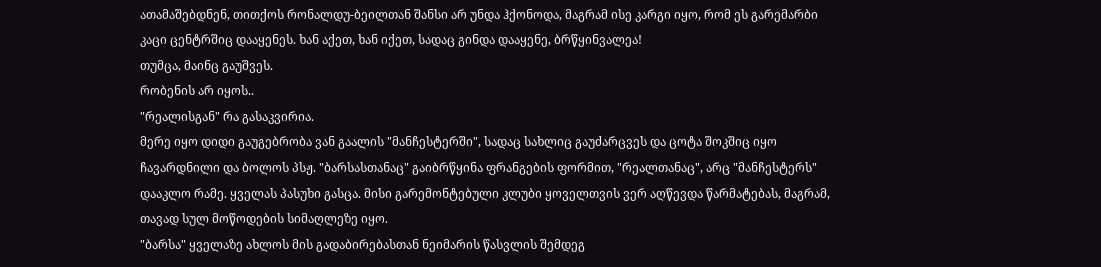ათამაშებდნენ, თითქოს რონალდუ-ბეილთან შანსი არ უნდა ჰქონოდა, მაგრამ ისე კარგი იყო, რომ ეს გარემარბი კაცი ცენტრშიც დააყენეს. ხან აქეთ, ხან იქეთ, სადაც გინდა დააყენე, ბრწყინვალეა!
თუმცა, მაინც გაუშვეს.
რობენის არ იყოს..
"რეალისგან" რა გასაკვირია.
მერე იყო დიდი გაუგებრობა ვან გაალის "მანჩესტერში", სადაც სახლიც გაუძარცვეს და ცოტა შოკშიც იყო ჩავარდნილი და ბოლოს პსჟ. "ბარსასთანაც" გაიბრწყინა ფრანგების ფორმით, "რეალთანაც", არც "მანჩესტერს" დააკლო რამე. ყველას პასუხი გასცა. მისი გარემონტებული კლუბი ყოველთვის ვერ აღწევდა წარმატებას, მაგრამ, თავად სულ მოწოდების სიმაღლეზე იყო.
"ბარსა" ყველაზე ახლოს მის გადაბირებასთან ნეიმარის წასვლის შემდეგ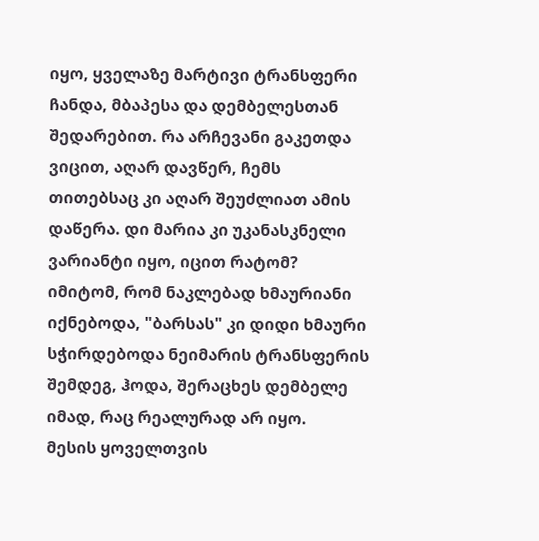იყო, ყველაზე მარტივი ტრანსფერი ჩანდა, მბაპესა და დემბელესთან შედარებით. რა არჩევანი გაკეთდა ვიცით, აღარ დავწერ, ჩემს თითებსაც კი აღარ შეუძლიათ ამის დაწერა. დი მარია კი უკანასკნელი ვარიანტი იყო, იცით რატომ? იმიტომ, რომ ნაკლებად ხმაურიანი იქნებოდა, "ბარსას" კი დიდი ხმაური სჭირდებოდა ნეიმარის ტრანსფერის შემდეგ, ჰოდა, შერაცხეს დემბელე იმად, რაც რეალურად არ იყო.
მესის ყოველთვის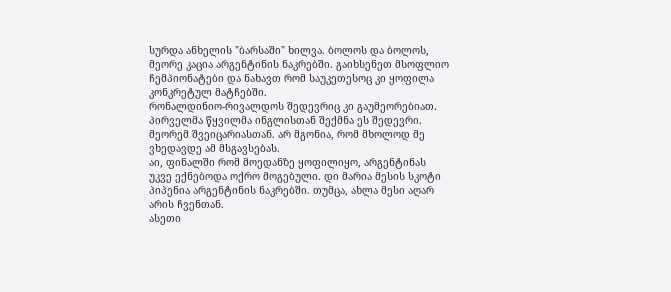სურდა ანხელის "ბარსაში" ხილვა. ბოლოს და ბოლოს, მეორე კაცია არგენტინის ნაკრებში. გაიხსენეთ მსოფლიო ჩემპიონატები და ნახავთ რომ საუკეთესოც კი ყოფილა კონკრეტულ მატჩებში.
რონალდინიო-რივალდოს შედევრიც კი გაუმეორებიათ. პირველმა წყვილმა ინგლისთან შექმნა ეს შედევრი. მეორემ შვეიცარიასთან. არ მგონია, რომ მხოლოდ მე ვხედავდე ამ მსგავსებას.
აი, ფინალში რომ მოედანზე ყოფილიყო, არგენტინას უკვე ექნებოდა ოქრო მოგებული. დი მარია მესის სკოტი პიპენია არგენტინის ნაკრებში. თუმცა, ახლა მესი აღარ არის ჩვენთან.
ასეთი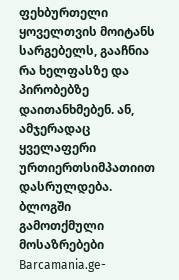ფეხბურთელი ყოველთვის მოიტანს სარგებელს, გააჩნია რა ხელფასზე და პირობებზე დაითანხმებენ. ან, ამჯერადაც ყველაფერი ურთიერთსიმპათიით დასრულდება.
ბლოგში გამოთქმული მოსაზრებები Barcamania.ge-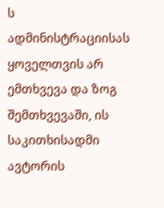ს ადმინისტრაციისას ყოველთვის არ ემთხვევა და ზოგ შემთხვევაში, ის საკითხისადმი ავტორის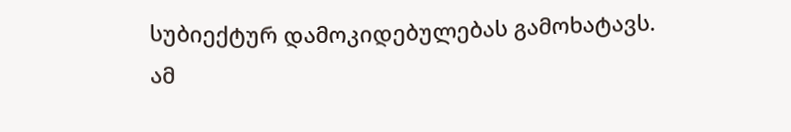სუბიექტურ დამოკიდებულებას გამოხატავს.
ამ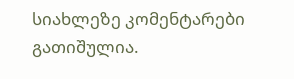სიახლეზე კომენტარები გათიშულია.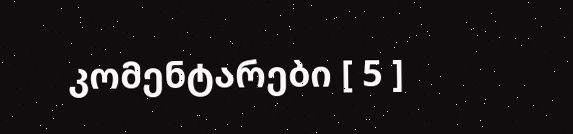კომენტარები [ 5 ]